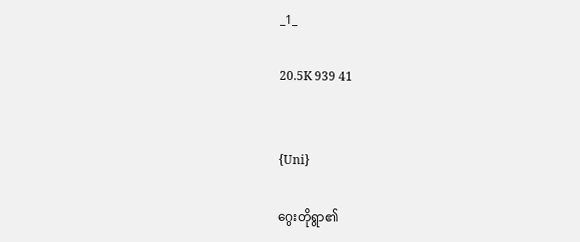_1_

20.5K 939 41


{Uni}

ဂွေးတိုရွာ၏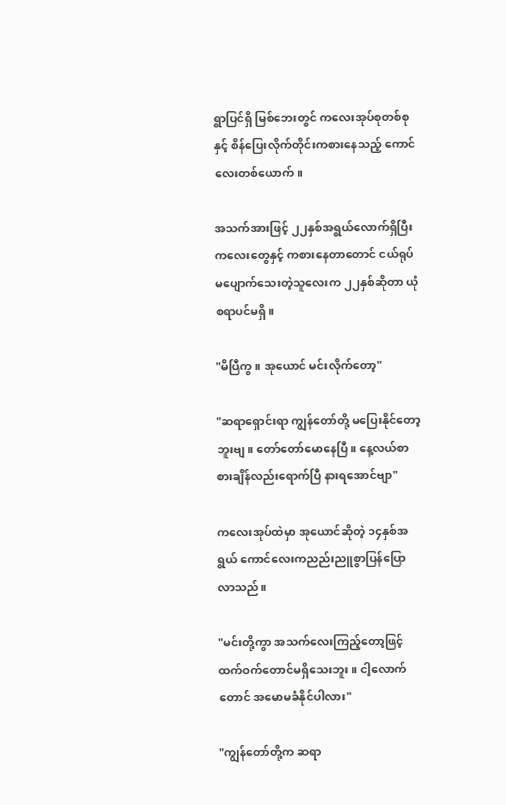ရွာပြင်ရှိ မြစ်ဘေးတွင် ကလေးအုပ်စုတစ်စုနှင့် စိန်ပြေးလိုက်တိုင်းကစားနေသည့် ကောင်လေးတစ်ယောက်။

အသက်အားဖြင့် ၂၂နှစ်အရွယ်လောက်ရှိပြီး
ကလေးတွေနှင့် ကစားနေတာတောင် ငယ်ရုပ်မပျောက်သေးတဲ့သူလေးက ၂၂နှစ်ဆိုတာ ယုံစရာပင်မရှိ။

"မိပြီကွ။ အုယောင် မင်းလိုက်တော့"

"ဆရာရှောင်းရာ ကျွန်တော်တို့ မပြေးနိုင်တော့ဘူးဗျ။ တော်တော်မောနေပြီ။ နေ့လယ်စာ စားချိန်လည်းရောက်ပြီ နားရအောင်ဗျာ"

ကလေးအုပ်ထဲမှာ အုယောင်ဆိုတဲ့ ၁၄နှစ်အရွယ် ကောင်လေးကညည်းညူစွာပြန်ပြောလာသည်။

"မင်းတို့ကွာ အသက်လေးကြည့်တော့ဖြင့်
ထက်ဝက်တောင်မရှိသေးဘူး။ ငါ့လောက်တောင် အမောမခံနိုင်ပါလား"

"ကျွန်တော်တို့က ဆရာ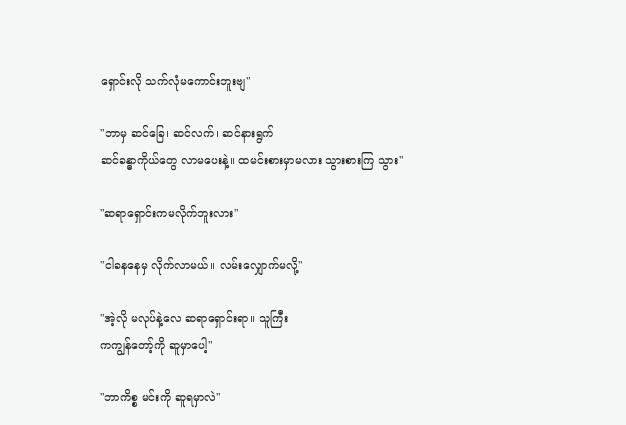ရှောင်းလို သက်လုံမကောင်းဘူးဗျ"

"ဘာမှ ဆင်ခြေ၊ ဆင်လက်၊ ဆင်နားရွက်
ဆင်ခန္ဓာကိုယ်တွေ လာမပေးနဲ့။ ထမင်းစားမှာမလား သွားစားကြ သွား"

"ဆရာရှောင်းကမလိုက်ဘူးလား"

"ငါခနနေမှ လိုက်လာမယ်။ လမ်းလျှောက်မလို့"

"အဲ့လို မလုပ်နဲ့လေ ဆရာရှောင်းရာ။ သူကြီး
ကကျွန်တော့်ကို ဆူမှာပေါ့"

"ဘာကိစ္စ မင်းကို ဆူရမှာလဲ"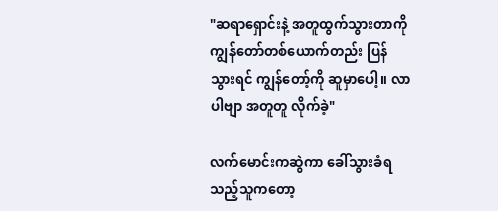"ဆရာရှောင်းနဲ့ အတူထွက်သွားတာကို ကျွန်တော်တစ်ယောက်တည်း ပြန်သွားရင် ကျွန်တော့်ကို ဆူမှာပေါ့။ လာပါဗျာ အတူတူ လိုက်ခဲ့"

လက်မောင်းကဆွဲကာ ခေါ်သွားခံရသည့်သူကတော့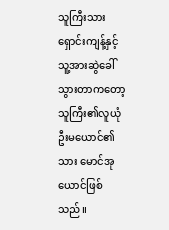သူကြီးသား ရှောင်းကျန့်နှင့် သူ့အားဆွဲခေါ်သွားတာကတော့ သူကြီး၏လူယုံ ဦးမယောင်၏သား မောင်အုယောင်ဖြစ်သည်။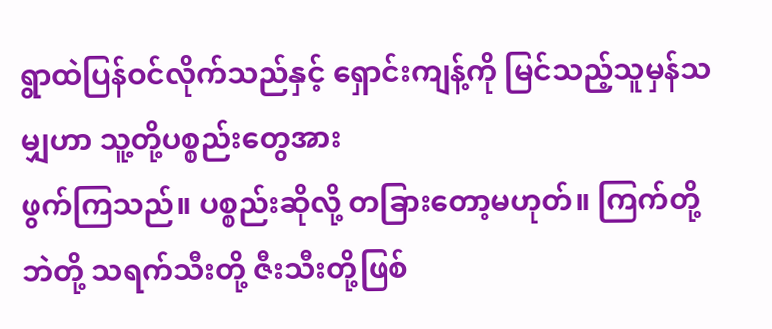ရွာထဲပြန်ဝင်လိုက်သည်နှင့် ရှောင်းကျန့်ကို မြင်သည့်သူမှန်သမျှဟာ သူ့တို့ပစ္စည်းတွေအား
ဖွက်ကြသည်။ ပစ္စည်းဆိုလို့ တခြားတော့မဟုတ်။ ကြက်တို့ ဘဲတို့ သရက်သီးတို့ ဇီးသီးတို့ဖြစ်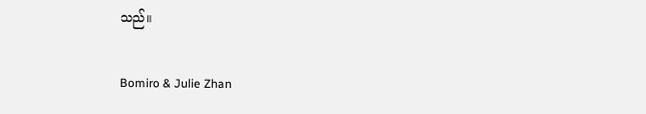သည်။

Bomiro & Julie Zhan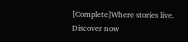[Complete]Where stories live. Discover now